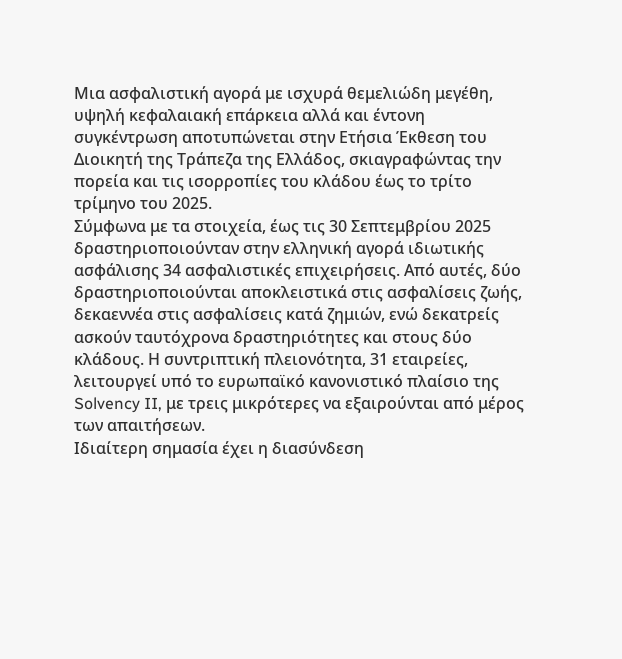Μια ασφαλιστική αγορά με ισχυρά θεμελιώδη μεγέθη, υψηλή κεφαλαιακή επάρκεια αλλά και έντονη συγκέντρωση αποτυπώνεται στην Ετήσια Έκθεση του Διοικητή της Τράπεζα της Ελλάδος, σκιαγραφώντας την πορεία και τις ισορροπίες του κλάδου έως το τρίτο τρίμηνο του 2025.
Σύμφωνα με τα στοιχεία, έως τις 30 Σεπτεμβρίου 2025 δραστηριοποιούνταν στην ελληνική αγορά ιδιωτικής ασφάλισης 34 ασφαλιστικές επιχειρήσεις. Από αυτές, δύο δραστηριοποιούνται αποκλειστικά στις ασφαλίσεις ζωής, δεκαεννέα στις ασφαλίσεις κατά ζημιών, ενώ δεκατρείς ασκούν ταυτόχρονα δραστηριότητες και στους δύο κλάδους. Η συντριπτική πλειονότητα, 31 εταιρείες, λειτουργεί υπό το ευρωπαϊκό κανονιστικό πλαίσιο της Solvency II, με τρεις μικρότερες να εξαιρούνται από μέρος των απαιτήσεων.
Ιδιαίτερη σημασία έχει η διασύνδεση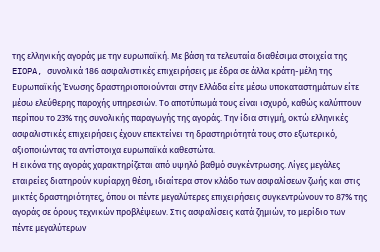της ελληνικής αγοράς με την ευρωπαϊκή. Με βάση τα τελευταία διαθέσιμα στοιχεία της EIOPA, συνολικά 186 ασφαλιστικές επιχειρήσεις με έδρα σε άλλα κράτη-μέλη της Ευρωπαϊκής Ένωσης δραστηριοποιούνται στην Ελλάδα είτε μέσω υποκαταστημάτων είτε μέσω ελεύθερης παροχής υπηρεσιών. Το αποτύπωμά τους είναι ισχυρό, καθώς καλύπτουν περίπου το 23% της συνολικής παραγωγής της αγοράς. Την ίδια στιγμή, οκτώ ελληνικές ασφαλιστικές επιχειρήσεις έχουν επεκτείνει τη δραστηριότητά τους στο εξωτερικό, αξιοποιώντας τα αντίστοιχα ευρωπαϊκά καθεστώτα.
Η εικόνα της αγοράς χαρακτηρίζεται από υψηλό βαθμό συγκέντρωσης. Λίγες μεγάλες εταιρείες διατηρούν κυρίαρχη θέση, ιδιαίτερα στον κλάδο των ασφαλίσεων ζωής και στις μικτές δραστηριότητες, όπου οι πέντε μεγαλύτερες επιχειρήσεις συγκεντρώνουν το 87% της αγοράς σε όρους τεχνικών προβλέψεων. Στις ασφαλίσεις κατά ζημιών, το μερίδιο των πέντε μεγαλύτερων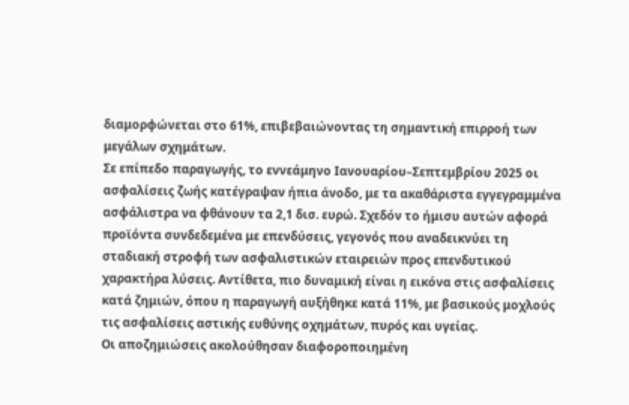διαμορφώνεται στο 61%, επιβεβαιώνοντας τη σημαντική επιρροή των μεγάλων σχημάτων.
Σε επίπεδο παραγωγής, το εννεάμηνο Ιανουαρίου–Σεπτεμβρίου 2025 οι ασφαλίσεις ζωής κατέγραψαν ήπια άνοδο, με τα ακαθάριστα εγγεγραμμένα ασφάλιστρα να φθάνουν τα 2,1 δισ. ευρώ. Σχεδόν το ήμισυ αυτών αφορά προϊόντα συνδεδεμένα με επενδύσεις, γεγονός που αναδεικνύει τη σταδιακή στροφή των ασφαλιστικών εταιρειών προς επενδυτικού χαρακτήρα λύσεις. Αντίθετα, πιο δυναμική είναι η εικόνα στις ασφαλίσεις κατά ζημιών, όπου η παραγωγή αυξήθηκε κατά 11%, με βασικούς μοχλούς τις ασφαλίσεις αστικής ευθύνης οχημάτων, πυρός και υγείας.
Οι αποζημιώσεις ακολούθησαν διαφοροποιημένη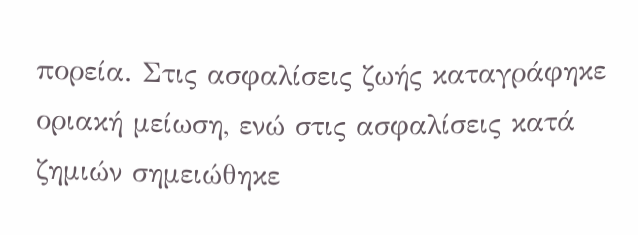πορεία. Στις ασφαλίσεις ζωής καταγράφηκε οριακή μείωση, ενώ στις ασφαλίσεις κατά ζημιών σημειώθηκε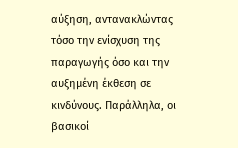αύξηση, αντανακλώντας τόσο την ενίσχυση της παραγωγής όσο και την αυξημένη έκθεση σε κινδύνους. Παράλληλα, οι βασικοί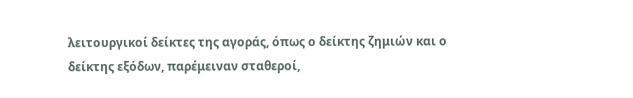λειτουργικοί δείκτες της αγοράς, όπως ο δείκτης ζημιών και ο δείκτης εξόδων, παρέμειναν σταθεροί,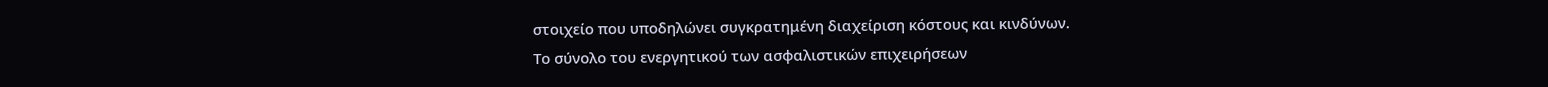στοιχείο που υποδηλώνει συγκρατημένη διαχείριση κόστους και κινδύνων.
Το σύνολο του ενεργητικού των ασφαλιστικών επιχειρήσεων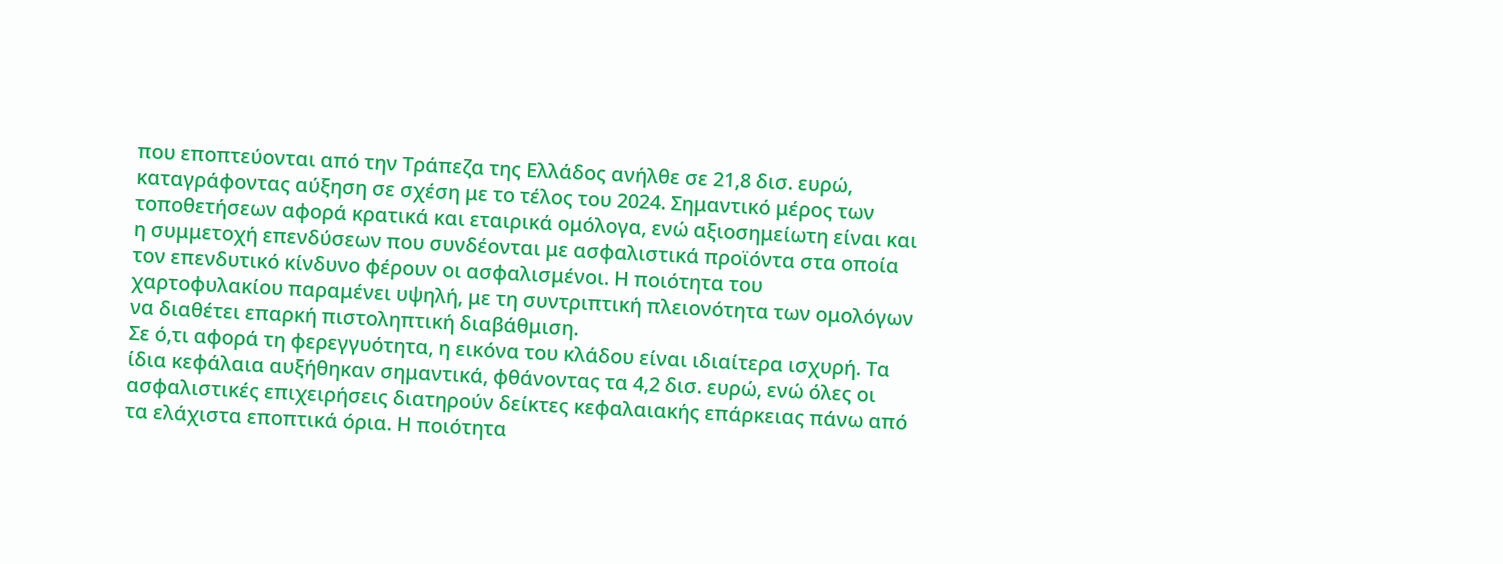που εποπτεύονται από την Τράπεζα της Ελλάδος ανήλθε σε 21,8 δισ. ευρώ, καταγράφοντας αύξηση σε σχέση με το τέλος του 2024. Σημαντικό μέρος των τοποθετήσεων αφορά κρατικά και εταιρικά ομόλογα, ενώ αξιοσημείωτη είναι και η συμμετοχή επενδύσεων που συνδέονται με ασφαλιστικά προϊόντα στα οποία τον επενδυτικό κίνδυνο φέρουν οι ασφαλισμένοι. Η ποιότητα του χαρτοφυλακίου παραμένει υψηλή, με τη συντριπτική πλειονότητα των ομολόγων να διαθέτει επαρκή πιστοληπτική διαβάθμιση.
Σε ό,τι αφορά τη φερεγγυότητα, η εικόνα του κλάδου είναι ιδιαίτερα ισχυρή. Τα ίδια κεφάλαια αυξήθηκαν σημαντικά, φθάνοντας τα 4,2 δισ. ευρώ, ενώ όλες οι ασφαλιστικές επιχειρήσεις διατηρούν δείκτες κεφαλαιακής επάρκειας πάνω από τα ελάχιστα εποπτικά όρια. Η ποιότητα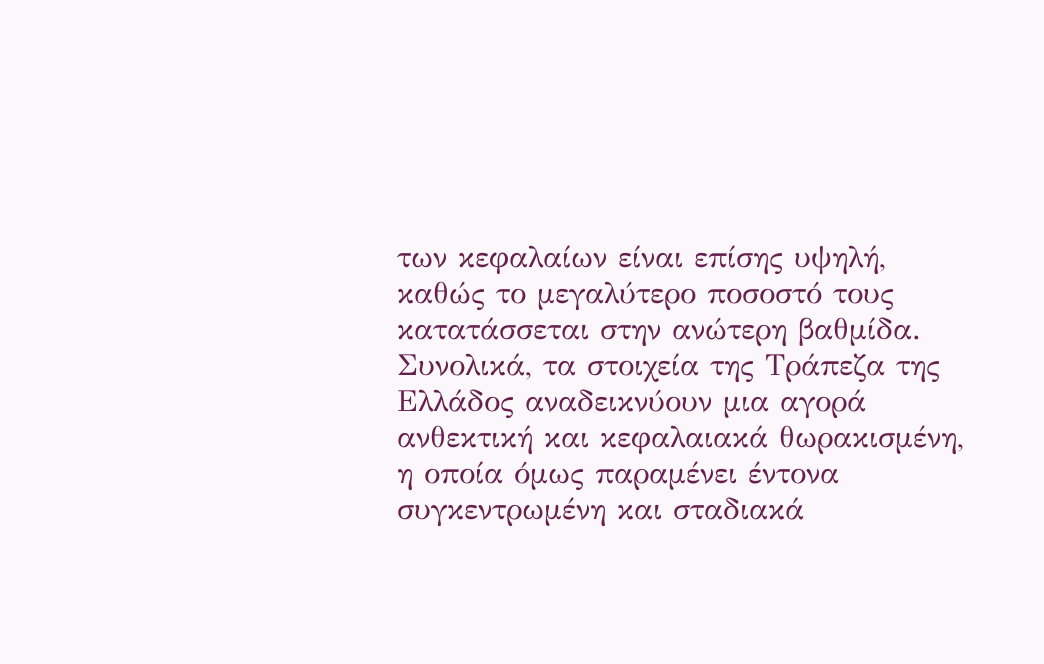των κεφαλαίων είναι επίσης υψηλή, καθώς το μεγαλύτερο ποσοστό τους κατατάσσεται στην ανώτερη βαθμίδα.
Συνολικά, τα στοιχεία της Τράπεζα της Ελλάδος αναδεικνύουν μια αγορά ανθεκτική και κεφαλαιακά θωρακισμένη, η οποία όμως παραμένει έντονα συγκεντρωμένη και σταδιακά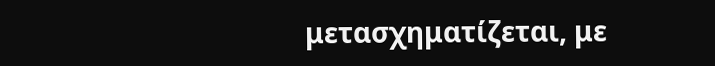μετασχηματίζεται, με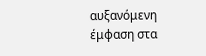αυξανόμενη έμφαση στα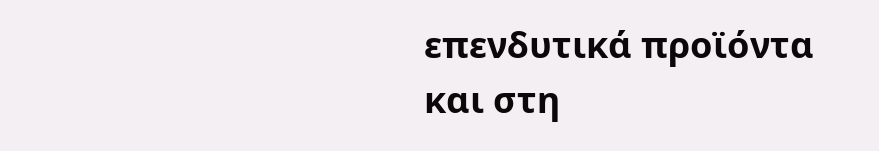επενδυτικά προϊόντα και στη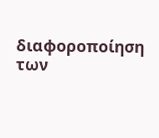διαφοροποίηση των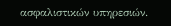ασφαλιστικών υπηρεσιών.